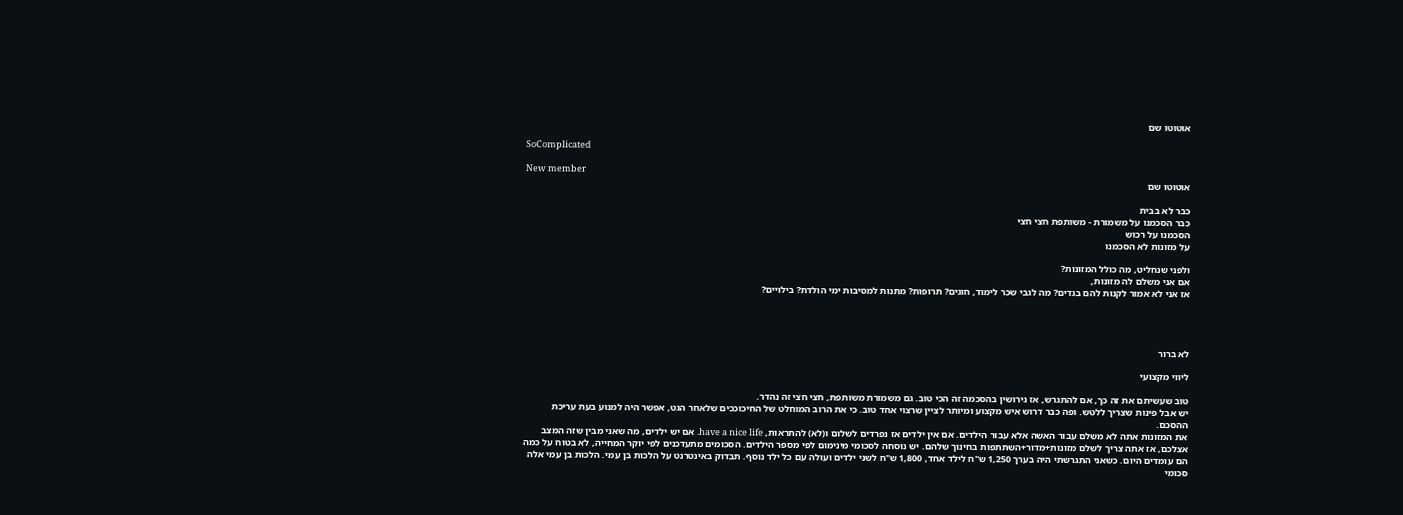אוטוטו שם

SoComplicated

New member
אוטוטו שם

כבר לא בבית
כבר הסכמנו על משמורת - משותפת חצי חצי
הסכמנו על רכוש
על מזונות לא הסכמנו

ולפני שנחליט, מה כולל המזונות?
אם אני משלם לה מזונות,
אז אני לא אמור לקנות להם בגדים? מה לגבי שכר לימוד, חוגים? תרופות? מתנות למסיבות ימי הולדת? בילויים?




לא ברור

ליווי מקצועי

טוב שעשיתם את זה כך, אם להתגרש, אז גירושין בהסכמה זה הכי טוב. גם משמורת משותפת, חצי חצי זה נהדר.
יש אבל פינות שצריך ללטש. ופה כבר דרוש איש מקצוע ומיותר לציין שרצוי אחד טוב. כי את הרוב המוחלט של החיכוככים שלאחר הגט, אפשר היה למנוע בעת עריכת ההסכם.
את המזונות אתה לא משלם עבור האשה אלא עבור הילדים. אם אין ילדים אז נפרדים לשלום ו(לא) להתראות, have a nice life. אם יש ילדים, מה שאני מבין שזה המצב אצלכם, אז אתה צריך לשלם מזונות+מדור+השתתפות בחינוך שלהם. יש נוסחה לסכומי מינימום לפי מספר הילדים. הסכומים מתעדכנים לפי יוקר המחייה, לא בטוח על כמה הם עומדים היום. כשאני התגרשתי היה בערך 1,250 ש"ח לילד אחד, 1,800 ש"ח לשני ילדים ועולה עם כל ילד נוסף. תבדוק באינטרנט על הלכות בן עמי. הלכות בן עמי אלה סכומי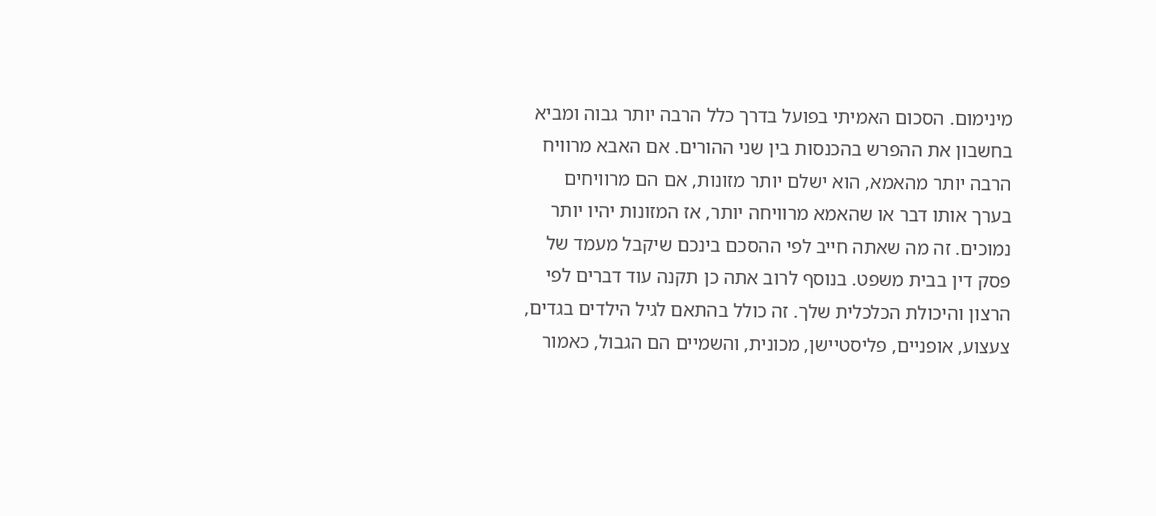מינימום. הסכום האמיתי בפועל בדרך כלל הרבה יותר גבוה ומביא בחשבון את ההפרש בהכנסות בין שני ההורים. אם האבא מרוויח הרבה יותר מהאמא, הוא ישלם יותר מזונות, אם הם מרוויחים בערך אותו דבר או שהאמא מרוויחה יותר, אז המזונות יהיו יותר נמוכים. זה מה שאתה חייב לפי ההסכם בינכם שיקבל מעמד של פסק דין בבית משפט. בנוסף לרוב אתה כן תקנה עוד דברים לפי הרצון והיכולת הכלכלית שלך. זה כולל בהתאם לגיל הילדים בגדים, צעצוע, אופניים, פליסטיישן, מכונית, והשמיים הם הגבול, כאמור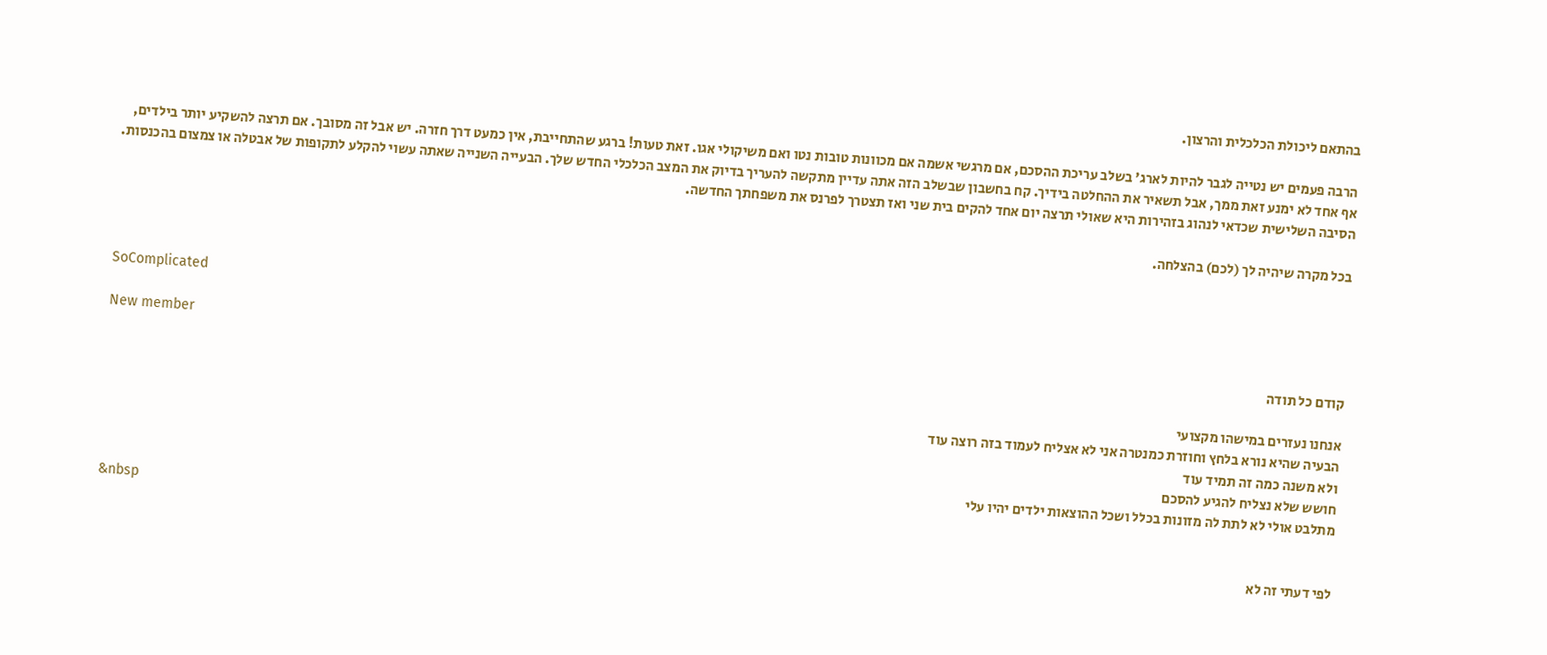בהתאם ליכולת הכלכלית והרצון.

הרבה פעמים יש נטייה לגבר להיות לארג' בשלב עריכת ההסכם, אם מרגשי אשמה אם מכוונות טובות נטו ואם משיקולי אגו. זאת טעות! ברגע שהתחייבת, אין כמעט דרך חזרה. יש אבל זה מסובך. אם תרצה להשקיע יותר בילדים, אף אחד לא ימנע זאת ממך, אבל תשאיר את ההחלטה בידיך. קח בחשבון שבשלב הזה אתה עדיין מתקשה להעריך בדיוק את המצב הכלכלי החדש שלך. הבעייה השנייה שאתה עשוי להקלע לתקופות של אבטלה או צמצום בהכנסות. הסיבה השלישית שכדאי לנהוג בזהירות היא שאולי תרצה יום אחד להקים בית שני ואז תצטרך לפרנס את משפחתך החדשה.

בכל מקרה שיהיה לך (לכם) בהצלחה.


SoComplicated

New member
קודם כל תודה

אנחנו נעזרים במישהו מקצועי
הבעיה שהיא נורא בלחץ וחוזרת כמנטרה אני לא אצליח לעמוד בזה רוצה עוד
ולא משנה כמה זה תמיד עוד
חושש שלא נצליח להגיע להסכם
מתלבט אולי לא לתת לה מזונות בכלל ושכל ההוצאות ילדים יהיו עלי
&nbsp

לפי דעתי זה לא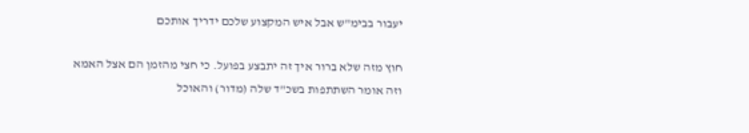יעבור בבימ"ש אבל איש המקצוע שלכם ידריך אותכם

חוץ מזה שלא ברור איך זה יתבצע בפועל. כי חצי מהזמן הם אצל האמא וזה אומר השתתפות בשכ"ד שלה (מדור) והאוכל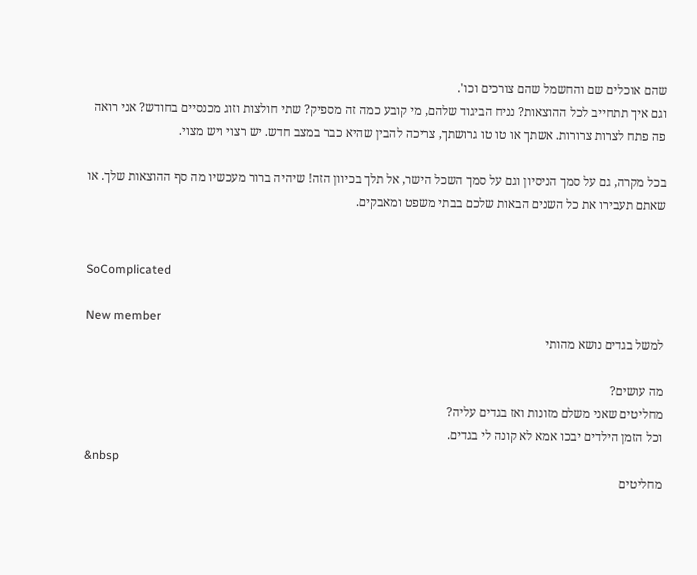שהם אוכלים שם והחשמל שהם צורכים וכו'.
וגם איך תתחייב לכל ההוצאות? נניח הביגוד שלהם, מי קובע כמה זה מספיק? שתי חולצות וזוג מכנסיים בחודש? אני רואה פה פתח לצרות צרורות. אשתך או טו טו גרושתך, צריכה להבין שהיא כבר במצב חדש. יש רצוי ויש מצוי.

בכל מקרה, גם על סמך הניסיון וגם על סמך השכל הישר, אל תלך בכיוון הזה! שיהיה ברור מעכשיו מה סף ההוצאות שלך. או שאתם תעבירו את כל השנים הבאות שלכם בבתי משפט ומאבקים.


SoComplicated

New member
למשל בגדים נושא מהותי

מה עושים?
מחליטים שאני משלם מזונות ואז בגדים עליה?
וכל הזמן הילדים יבכו אמא לא קונה לי בגדים.
&nbsp
מחליטים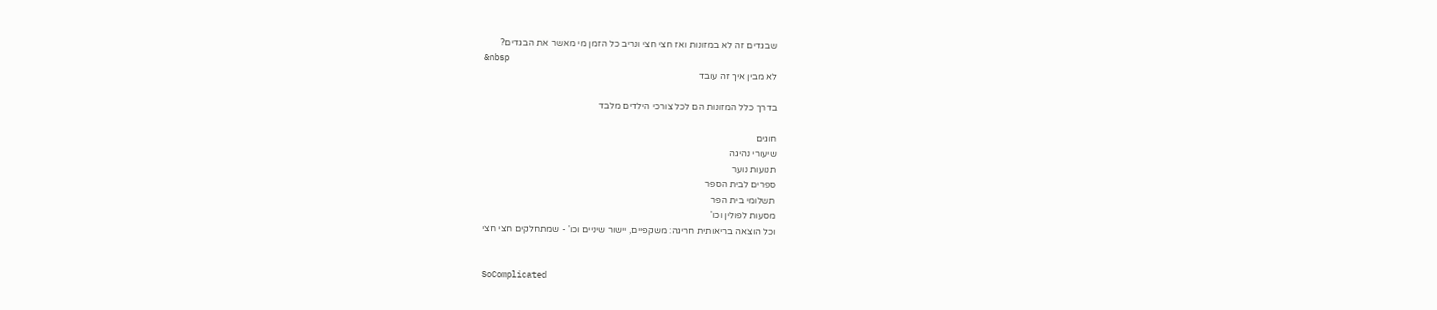שבגדים זה לא במזונות ואז חצי חצי ונריב כל הזמן מי מאשר את הבגדים?
&nbsp
לא מבין איך זה עובד

בדרך כלל המזונות הם לכל צורכי הילדים מלבד

חוגים
שיעורי נהיגה
תנועות נוער
ספרים לבית הספר
תשלומי בית הפר
מסעות לפולין וכו'
וכל הוצאה בריאותית חריגה: משקפיים, יישור שיניים וכו' - שמתחלקים חצי חצי


SoComplicated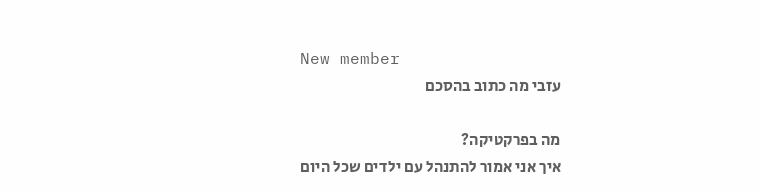New member
עזבי מה כתוב בהסכם

מה בפרקטיקה?
איך אני אמור להתנהל עם ילדים שכל היום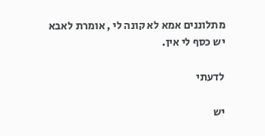מתלוננים אמא לא קונה לי , אומרת לאבא יש כסף לי אין.

לדעתי

יש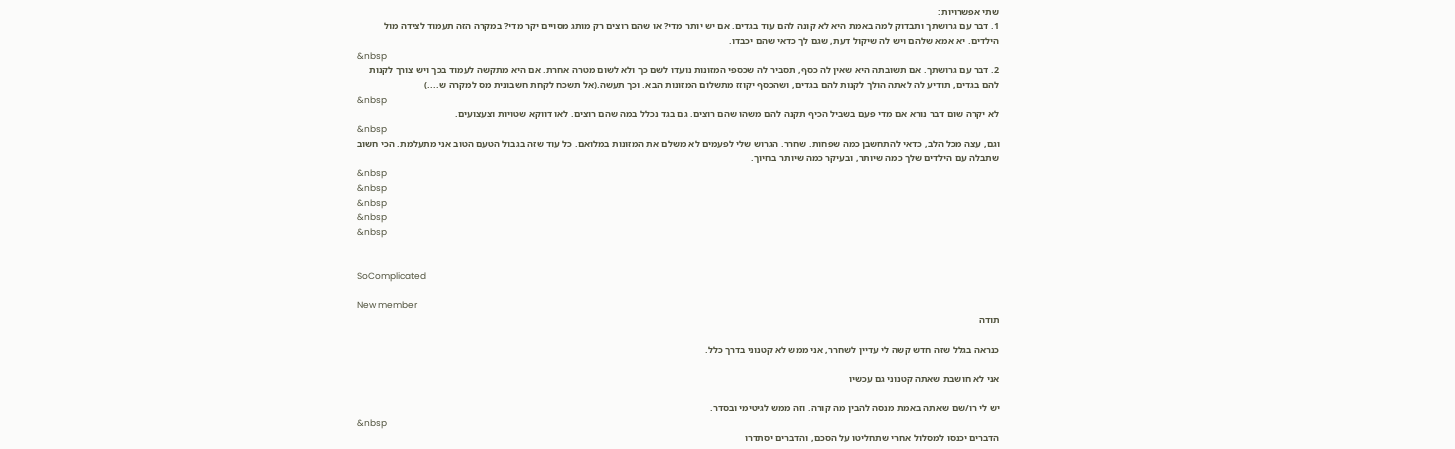שתי אפשרויות:
1. דבר עם גרושתך ותבדוק למה באמת היא לא קונה להם עוד בגדים. אם יש יותר מדי? או שהם רוצים רק מותג מסויים יקר מדי? במקרה הזה תעמוד לצידה מול הילדים. יא אמא שלהם ויש לה שיקול דעת, שגם לך כדאי שהם יכבדו.
&nbsp
2. דבר עם גרושתך. אם תשובתה היא שאין לה כסף, תסביר לה שכספי המזונות נועדו לשם כך ולא לשום מטרה אחרת. אם היא מתקשה לעמוד בכך ויש צורך לקנות להם בגדים, תודיע לה לאתה הולך לקנות להם בגדים, ושהכסף יקוזז מתשלום המזונות הבא. וכך תעשה.(אל תשכח לקחת חשבונית מס למקרה ש....)
&nbsp
לא יקרה שום דבר נורא אם מדי פעם בשביל הכיף תקנה להם משהו שהם רוצים. גם בגד נכלל במה שהם רוצים. לאו דווקא שטויות וצעצועים.
&nbsp
וגם, עצה מכל הלב, כדאי להתחשבן כמה שפחות. שחרר. הגרוש שלי לפעמים לא משלם את המזונות במלואם. כל עוד שזה בגבול הטעם הטוב אני מתעלמת. הכי חשוב שתבלה עם הילדים שלך כמה שיותר, ובעיקר כמה שיותר בחיוך.
&nbsp
&nbsp
&nbsp
&nbsp
&nbsp


SoComplicated

New member
תודה

כנראה בגלל שזה חדש קשה לי עדיין לשחרר, אני ממש לא קטנוני בדרך כלל.

אני לא חושבת שאתה קטנוני גם עכשיו

יש לי רו/שם שאתה באמת מנסה להבין מה קורה. וזה ממש לגיטימי ובסדר.
&nbsp
הדברים יכנסו למסלול אחרי שתחליטו על הסכם, והדברים יסתדרו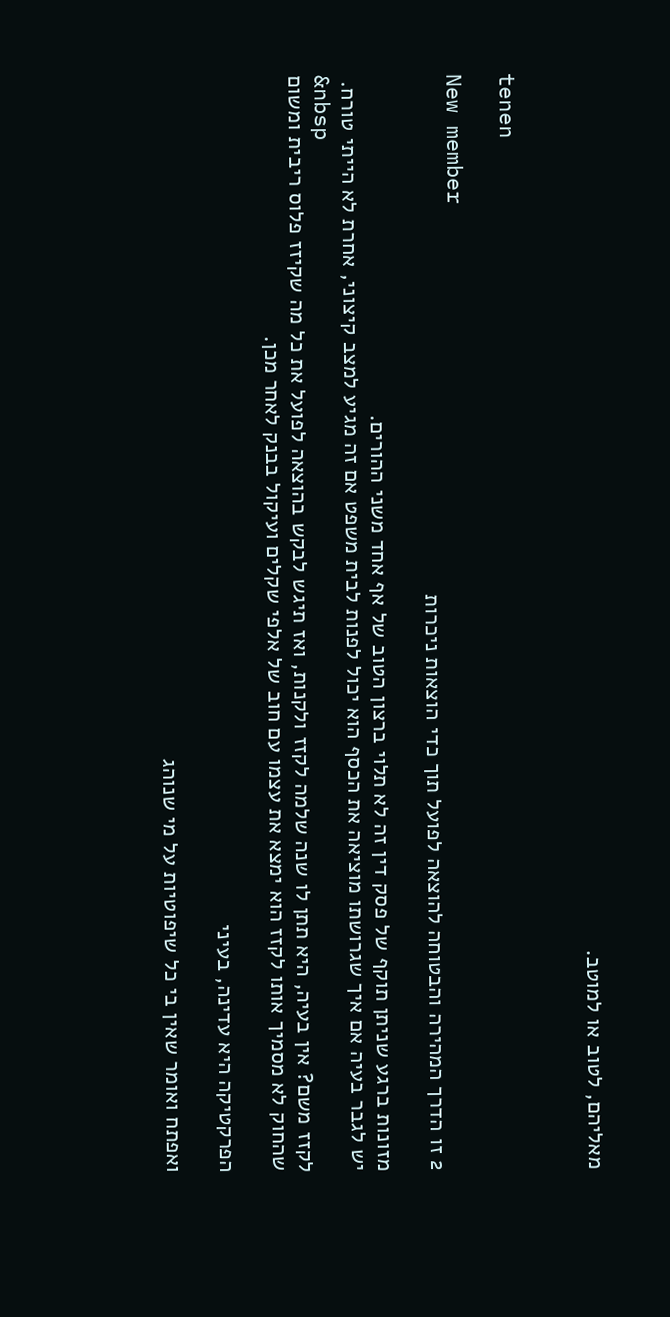מאליהם, לטוב או למוטב.


tenen

New member
2 זו הדרך המהירה והבטוחה להוצאה לפועל תוך כדי הוצאות ניכרות

מזונות ברגע שניתן תוקף של פסק דין זה לא תלוי ברצון הטוב של אף אחד משני ההורים.
יש לגבר בעיה אם איך שגרושתו מוציאה את הכסף הוא יכול לפנות לבית משפט אם זה מגיע למצב קיצוני, אחרת לא הייתי טורח.
&nbsp
לקזז משם? אין בעיה, היא תתן לו שנה שלמה לקזז ולקנות, ואז תיגש לבקש בהוצאה לפועל את כל מה שקיזז פלוס ריבית ומשום שהחוק לא מסמיך אותו לקזז הוא ימצא את עצמו עם חוב של אלפי שקלים ועיקול בבנק לאחר מכן.

הפרקטיקה היא עדינה, בעיני

ואפתח ואומר שאין בי כל שיפוטיות על מי שנוהג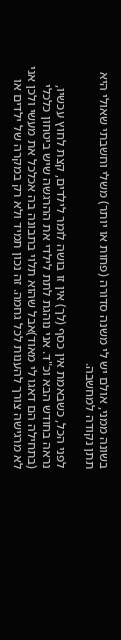בשונה ממני, אולם יש לי משנה סדורה (פחות או יותר) משלי וחשבתי שאולי היא תתן נקודה למחשבה.

לפני הכל, כשבאמת אין כסף (לך) אין זו בושה לומר לילדים, קצת לחוץ עכשיו, נראה בחודש הבא וכ"ד. אני נוהגת לתת לילדי את ההרגשה שיש ביטחון כלכלי (בתחילה הם דאגו לי מאוד)אבל שהוא תלוי בתבונה בה אכלכל את מעשי ולכן אני לא מרגישה צורך להענות לכל גחמה. זה נכון תמיד ולא רק במקרה של ילדים או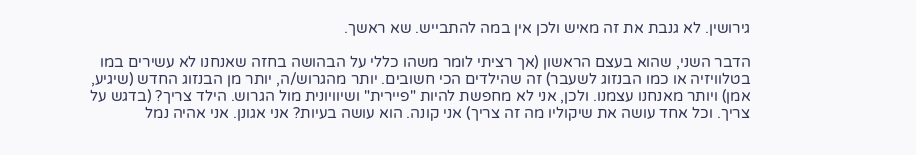גירושין. לא גנבת את זה מאיש ולכן אין במה להתבייש. שא ראשך.

הדבר השני, שהוא בעצם הראשון (אך רציתי לומר משהו כללי על הבהושה בחזה שאנחנו לא עשירים במו בטלוויזיה או כמו הבנזוג לשעבר) זה שהילדים הכי חשובים. יותר מהגרוש/ה, יותר מן הבנזוג החדש (שיגיע, אמן) ויותר מאנחנו עצמנו. ולכן, אני לא מחפשת להיות "פיירית" ושיוויונית מול הגרוש. הילד צריך? (בדגש על צריך. וכל אחד עושה את שיקוליו מה זה צריך) אני קונה. הוא עושה בעיות? אני אגונן. אני אהיה נמל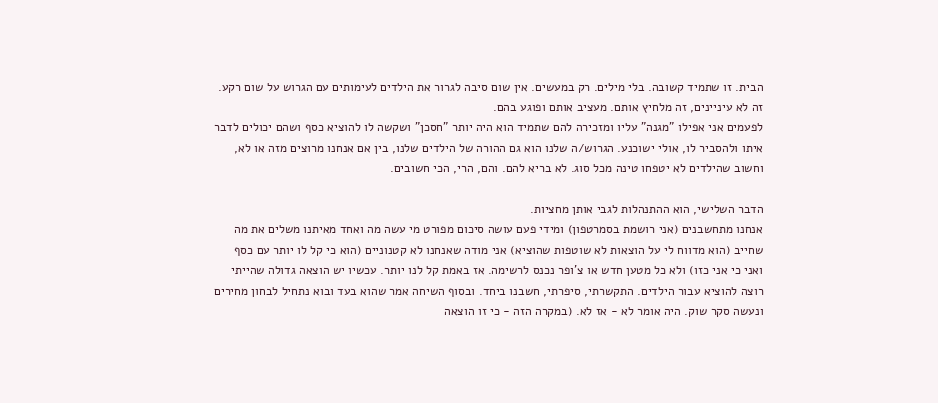הבית. זו שתמיד קשובה. בלי מילים. רק במעשים. אין שום סיבה לגרור את הילדים לעימותים עם הגרוש על שום רקע. זה לא עיניינים, זה מלחיץ אותם. מעציב אותם ופוגע בהם.
לפעמים אני אפילו "מגנה" עליו ומזכירה להם שתמיד הוא היה יותר "חסכן" ושקשה לו להוציא כסף ושהם יכולים לדבר איתו ולהסביר לו, אולי ישוכנע. הגרוש/ה שלנו הוא גם ההורה של הילדים שלנו, בין אם אנחנו מרוצים מזה או לא, וחשוב שהילדים לא יטפחו טינה מכל סוג. לא בריא להם. והם, הרי, הכי חשובים.

הדבר השלישי, הוא ההתנהלות לגבי אותן מחציות.
אנחנו מתחשבנים (אני רושמת בסמרטפון) ומידי פעם עושה סיכום מפורט מי עשה מה ואחד מאיתנו משלים את מה שחייב (הוא מדווח לי על הוצאות לא שוטפות שהוציא) אני מודה שאנחנו לא קטנוניים (הוא כי קל לו יותר עם כסף ואני כי אני כזו) ולא כל מטען חדש או צ'ופר נכנס לרשימה. אז באמת קל לנו יותר. עכשיו יש הוצאה גדולה שהייתי רוצה להוציא עבור הילדים. התקשרתי, סיפרתי, חשבנו ביחד. ובסוף השיחה אמר שהוא בעד ובוא נתחיל לבחון מחירים ונעשה סקר שוק. היה אומר לא - אז לא. (במקרה הזה - כי זו הוצאה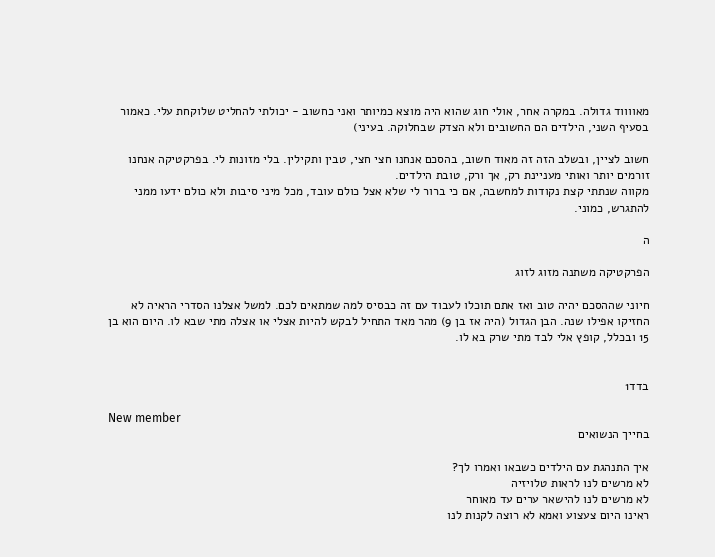מאווווד גדולה. במקרה אחר, אולי חוג שהוא היה מוצא כמיותר ואני כחשוב - יכולתי להחליט שלוקחת עלי. כאמור בסעיף השני, הילדים הם החשובים ולא הצדק שבחלוקה. בעיני)

חשוב לציין, ובשלב הזה זה מאוד חשוב, בהסכם אנחנו חצי חצי, טבין ותקילין. בלי מזונות לי. בפרקטיקה אנחנו זורמים יותר ואותי מעניינת רק, אך ורק, טובת הילדים.
מקווה שנתתי קצת נקודות למחשבה, אם כי ברור לי שלא אצל כולם עובד, מכל מיני סיבות ולא כולם ידעו ממני להתגרש, כמוני.

ה

הפרקטיקה משתנה מזוג לזוג

חיוני שההסכם יהיה טוב ואז אתם תוכלו לעבוד עם זה כבסיס למה שמתאים לכם. למשל אצלנו הסדרי הראיה לא החזיקו אפילו שנה. הבן הגדול (היה אז בן 9) מהר מאד התחיל לבקש להיות אצלי או אצלה מתי שבא לו. היום הוא בן 15 ובכלל, קופץ אלי לבד מתי שרק בא לו.


בדד1

New member
בחייך הנשואים

איך התנהגת עם הילדים כשבאו ואמרו לך?
לא מרשים לנו לראות טלויזיה
לא מרשים לנו להישאר ערים עד מאוחר
ראינו היום צעצוע ואמא לא רוצה לקנות לנו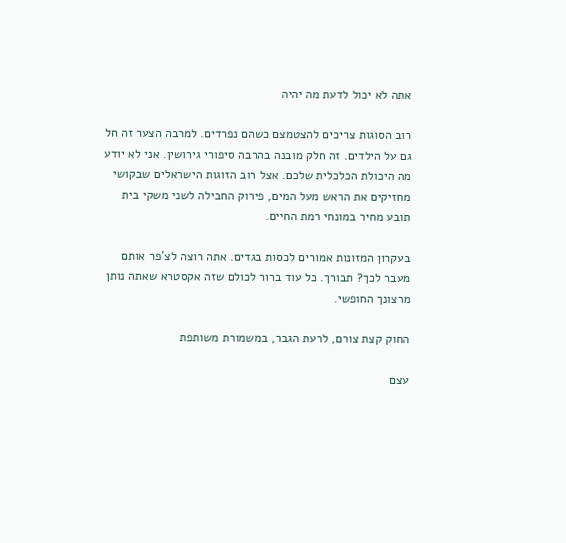אתה לא יכול לדעת מה יהיה

רוב הסוגות צריכים להצטמצם כשהם נפרדים. למרבה הצער זה חל גם על הילדים. זה חלק מובנה בהרבה סיפורי גירושין. אני לא יודע מה היכולת הכלכלית שלכם. אצל רוב הזוגות הישראלים שבקושי מחזיקים את הראש מעל המים, פירוק החבילה לשני משקי בית תובע מחיר במונחי רמת החיים.

בעקרון המזונות אמורים לכסות בגדים. אתה רוצה לצ'פר אותם מעבר לכך? תבורך. כל עוד ברור לכולם שזה אקסטרא שאתה נותן מרצונך החופשי.

החוק קצת צורם, לרעת הגבר, במשמורת משותפת

עצם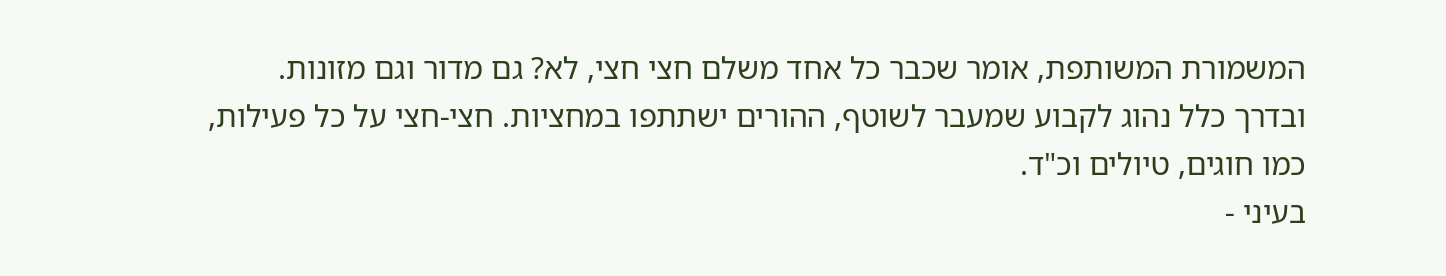המשמורת המשותפת, אומר שכבר כל אחד משלם חצי חצי, לא? גם מדור וגם מזונות. ובדרך כלל נהוג לקבוע שמעבר לשוטף, ההורים ישתתפו במחציות. חצי-חצי על כל פעילות, כמו חוגים, טיולים וכ"ד.
בעיני -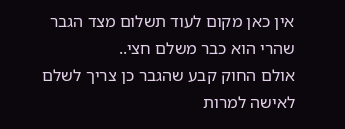אין כאן מקום לעוד תשלום מצד הגבר שהרי הוא כבר משלם חצי..
אולם החוק קבע שהגבר כן צריך לשלם לאישה למרות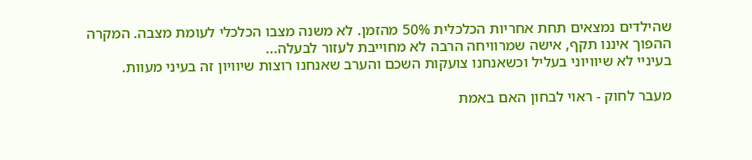שהילדים נמצאים תחת אחריות הכלכלית 50% מהזמן. לא משנה מצבו הכלכלי לעומת מצבה. המקרה ההפוך איננו תקף, אישה שמרוויחה הרבה לא מחוייבת לעזור לבעלה...
בעיניי לא שיוויוני בעליל וכשאנחנו צועקות השכם והערב שאנחנו רוצות שיוויון זה בעיני מעוות.

מעבר לחוק - ראוי לבחון האם באמת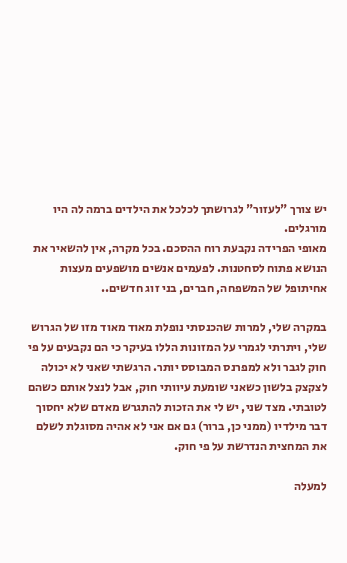יש צורך "לעזור" לגרושתך לכלכל את הילדים ברמה לה היו מורגלים.
מאופי הפרידה נקבעת רוח ההסכם. בכל מקרה, אין להשאיר את הנושא פתוח לסחטנות. לפעמים אנשים מושפעים מעצות אחיתופל של המשפחה, חברים, בני זוג חדשים..

במקרה שלי, למרות שהכנסתי נופלת מאוד מאוד מזו של הגרוש שלי, ויתרתי לגמרי על המזונות הללו בעיקר כי הם נקבעים על פי חוק לגבר ולא למפרנס המבוסס יותר. הרגשתי שאני לא יכולה לצקצק בלשון כשאני שומעת עיוותי חוק, אבל לנצל אותם כשהם לטובתי. מצד שני, יש לי את הזכות להתגרש מאדם שלא יחסוך דבר מילדיו (ממני כן, ברור) גם אם אני לא אהיה מסוגלת לשלם את המחצית הנדרשת על פי חוק.

למעלה